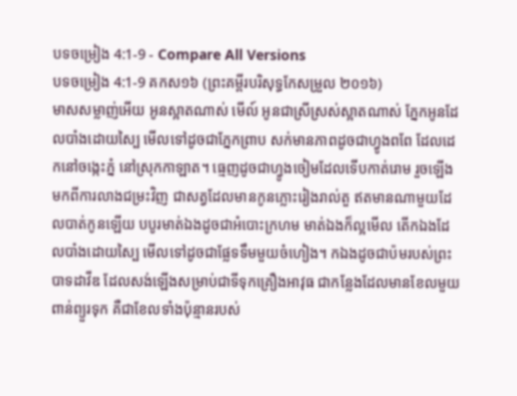បទចម្រៀង 4:1-9 - Compare All Versions
បទចម្រៀង 4:1-9 គកស១៦ (ព្រះគម្ពីរបរិសុទ្ធកែសម្រួល ២០១៦)
មាសសម្លាញ់អើយ អូនស្អាតណាស់ មើល៍ អូនជាស្រីស្រស់ស្អាតណាស់ ភ្នែកអូនដែលបាំងដោយស្បៃ មើលទៅដូចជាភ្នែកព្រាប សក់មានភាពដូចជាហ្វូងពពែ ដែលដេកនៅចង្កេះភ្នំ នៅស្រុកកាឡាត។ ធ្មេញដូចជាហ្វូងចៀមដែលទើបកាត់រោម រួចឡើងមកពីការលាងជម្រះវិញ ជាសត្វដែលមានកូនភ្លោះរៀងរាល់តួ ឥតមានណាមួយដែលបាត់កូនឡើយ បបូរមាត់ឯងដូចជាអំបោះក្រហម មាត់ឯងក៏ល្អមើល តើកឯងដែលបាំងដោយស្បៃ មើលទៅដូចជាផ្លែទទឹមមួយចំហៀង។ កឯងដូចជាប៉មរបស់ព្រះបាទដាវីឌ ដែលសង់ឡើងសម្រាប់ជាទីទុកគ្រឿងអាវុធ ជាកន្លែងដែលមានខែលមួយពាន់ព្យួរទុក គឺជាខែលទាំងប៉ុន្មានរបស់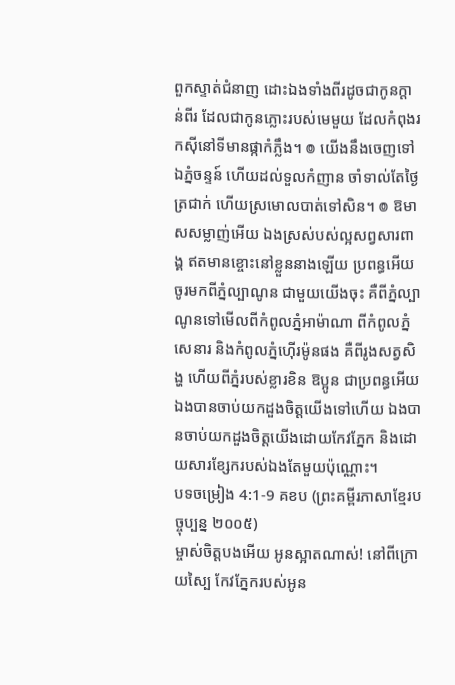ពួកស្ទាត់ជំនាញ ដោះឯងទាំងពីរដូចជាកូនក្តាន់ពីរ ដែលជាកូនភ្លោះរបស់មេមួយ ដែលកំពុងរកស៊ីនៅទីមានផ្កាកំភ្លឹង។ ៙ យើងនឹងចេញទៅឯភ្នំចន្ទន៍ ហើយដល់ទួលកំញាន ចាំទាល់តែថ្ងៃត្រជាក់ ហើយស្រមោលបាត់ទៅសិន។ ៙ ឱមាសសម្លាញ់អើយ ឯងស្រស់បស់ល្អសព្វសារពាង្គ ឥតមានខ្ចោះនៅខ្លួននាងឡើយ ប្រពន្ធអើយ ចូរមកពីភ្នំល្បាណូន ជាមួយយើងចុះ គឺពីភ្នំល្បាណូនទៅមើលពីកំពូលភ្នំអាម៉ាណា ពីកំពូលភ្នំសេនារ និងកំពូលភ្នំហ៊ើរម៉ូនផង គឺពីរូងសត្វសិង្ហ ហើយពីភ្នំរបស់ខ្លារខិន ឱប្អូន ជាប្រពន្ធអើយ ឯងបានចាប់យកដួងចិត្តយើងទៅហើយ ឯងបានចាប់យកដួងចិត្តយើងដោយកែវភ្នែក និងដោយសារខ្សែករបស់ឯងតែមួយប៉ុណ្ណោះ។
បទចម្រៀង 4:1-9 គខប (ព្រះគម្ពីរភាសាខ្មែរបច្ចុប្បន្ន ២០០៥)
ម្ចាស់ចិត្តបងអើយ អូនស្អាតណាស់! នៅពីក្រោយស្បៃ កែវភ្នែករបស់អូន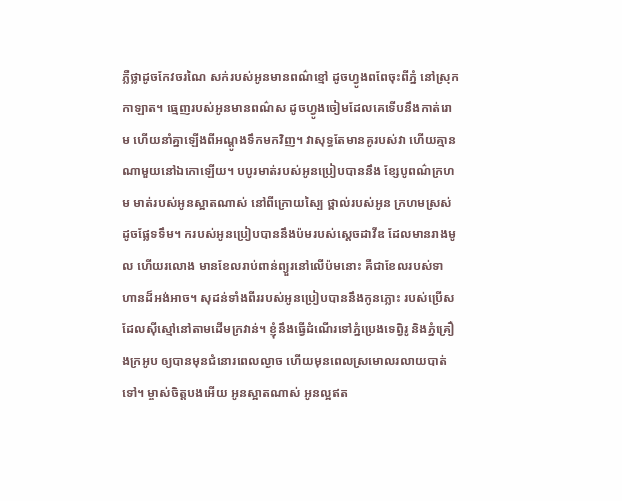ភ្លឺថ្លាដូចកែវចរណៃ សក់របស់អូនមានពណ៌ខ្មៅ ដូចហ្វូងពពែចុះពីភ្នំ នៅស្រុកកាឡាត។ ធ្មេញរបស់អូនមានពណ៌ស ដូចហ្វូងចៀមដែលគេទើបនឹងកាត់រោម ហើយនាំគ្នាឡើងពីអណ្ដូងទឹកមកវិញ។ វាសុទ្ធតែមានគូរបស់វា ហើយគ្មានណាមួយនៅឯកោឡើយ។ បបូរមាត់របស់អូនប្រៀបបាននឹង ខ្សែបូពណ៌ក្រហម មាត់របស់អូនស្អាតណាស់ នៅពីក្រោយស្បៃ ថ្ពាល់របស់អូន ក្រហមស្រស់ដូចផ្លែទទឹម។ ករបស់អូនប្រៀបបាននឹងប៉មរបស់ស្ដេចដាវីឌ ដែលមានរាងមូល ហើយរលោង មានខែលរាប់ពាន់ព្យួរនៅលើប៉មនោះ គឺជាខែលរបស់ទាហានដ៏អង់អាច។ សុដន់ទាំងពីររបស់អូនប្រៀបបាននឹងកូនភ្លោះ របស់ប្រើស ដែលស៊ីស្មៅនៅតាមដើមក្រវាន់។ ខ្ញុំនឹងធ្វើដំណើរទៅភ្នំប្រេងទេព្វិរូ និងភ្នំគ្រឿងក្រអូប ឲ្យបានមុនជំនោរពេលល្ងាច ហើយមុនពេលស្រមោលរលាយបាត់ទៅ។ ម្ចាស់ចិត្តបងអើយ អូនស្អាតណាស់ អូនល្អឥត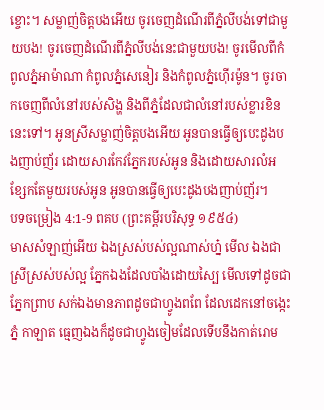ខ្ចោះ។ សម្លាញ់ចិត្តបងអើយ ចូរចេញដំណើរពីភ្នំលីបង់ទៅជាមួយបង! ចូរចេញដំណើរពីភ្នំលីបង់នេះជាមួយបង! ចូរមើលពីកំពូលភ្នំអាម៉ាណា កំពូលភ្នំសេនៀរ និងកំពូលភ្នំហ៊ើរម៉ូន។ ចូរចាកចេញពីលំនៅរបស់សិង្ហ និងពីភ្នំដែលជាលំនៅរបស់ខ្លារខិននេះទៅ។ អូនស្រីសម្លាញ់ចិត្តបងអើយ អូនបានធ្វើឲ្យបេះដូងបងញាប់ញ័រ ដោយសារកែវភ្នែករបស់អូន និងដោយសារលំអខ្សែកតែមួយរបស់អូន អូនបានធ្វើឲ្យបេះដូងបងញាប់ញ័រ។
បទចម្រៀង 4:1-9 ពគប (ព្រះគម្ពីរបរិសុទ្ធ ១៩៥៤)
មាសសំឡាញ់អើយ ឯងស្រស់បស់ល្អណាស់ហ្ន៎ មើល ឯងជាស្រីស្រស់បស់ល្អ ភ្នែកឯងដែលបាំងដោយស្បៃ មើលទៅដូចជាភ្នែកព្រាប សក់ឯងមានភាពដូចជាហ្វូងពពែ ដែលដេកនៅចង្កេះភ្នំ កាឡាត ធ្មេញឯងក៏ដូចជាហ្វូងចៀមដែលទើបនឹងកាត់រោម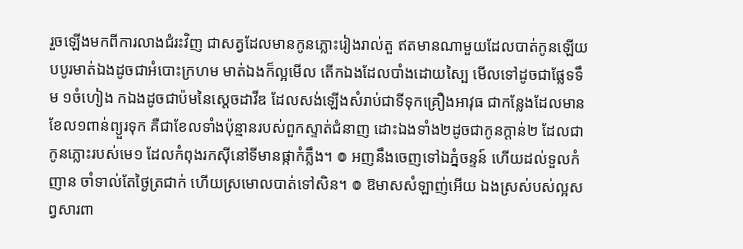រួចឡើងមកពីការលាងជំរះវិញ ជាសត្វដែលមានកូនភ្លោះរៀងរាល់តួ ឥតមានណាមួយដែលបាត់កូនឡើយ បបូរមាត់ឯងដូចជាអំបោះក្រហម មាត់ឯងក៏ល្អមើល តើកឯងដែលបាំងដោយស្បៃ មើលទៅដូចជាផ្លែទទឹម ១ចំហៀង កឯងដូចជាប៉មនៃស្តេចដាវីឌ ដែលសង់ឡើងសំរាប់ជាទីទុកគ្រឿងអាវុធ ជាកន្លែងដែលមានខែល១ពាន់ព្យួរទុក គឺជាខែលទាំងប៉ុន្មានរបស់ពួកស្ទាត់ជំនាញ ដោះឯងទាំង២ដូចជាកូនក្តាន់២ ដែលជាកូនភ្លោះរបស់មេ១ ដែលកំពុងរកស៊ីនៅទីមានផ្កាកំភ្លឹង។ ៙ អញនឹងចេញទៅឯភ្នំចន្ទន៍ ហើយដល់ទួលកំញាន ចាំទាល់តែថ្ងៃត្រជាក់ ហើយស្រមោលបាត់ទៅសិន។ ៙ ឱមាសសំឡាញ់អើយ ឯងស្រស់បស់ល្អសព្វសារពា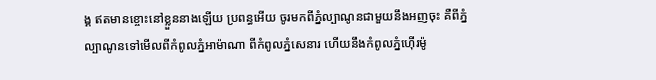ង្គ ឥតមានខ្ចោះនៅខ្លួននាងឡើយ ប្រពន្ធអើយ ចូរមកពីភ្នំល្បាណូនជាមួយនឹងអញចុះ គឺពីភ្នំល្បាណូនទៅមើលពីកំពូលភ្នំអាម៉ាណា ពីកំពូលភ្នំសេនារ ហើយនឹងកំពូលភ្នំហ៊ើរម៉ូ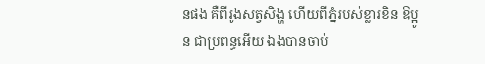នផង គឺពីរូងសត្វសិង្ហ ហើយពីភ្នំរបស់ខ្លារខិន ឱប្អូន ជាប្រពន្ធអើយ ឯងបានចាប់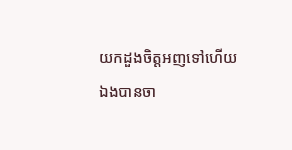យកដួងចិត្តអញទៅហើយ ឯងបានចា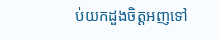ប់យកដួងចិត្តអញទៅ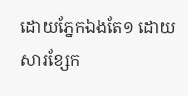ដោយភ្នែកឯងតែ១ ដោយសារខ្សែក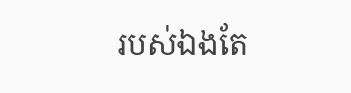របស់ឯងតែ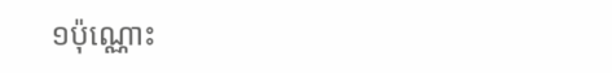១ប៉ុណ្ណោះ